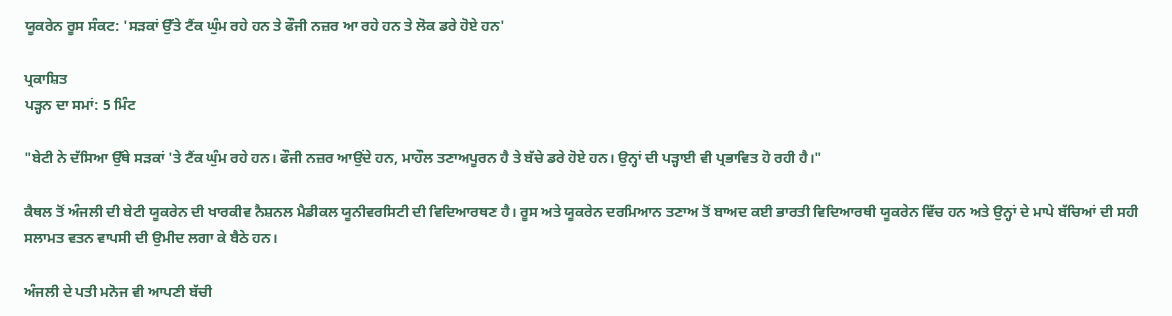ਯੂਕਰੇਨ ਰੂਸ ਸੰਕਟ: 'ਸੜਕਾਂ ਉੱਤੇ ਟੈਂਕ ਘੁੰਮ ਰਹੇ ਹਨ ਤੇ ਫੌਜੀ ਨਜ਼ਰ ਆ ਰਹੇ ਹਨ ਤੇ ਲੋਕ ਡਰੇ ਹੋਏ ਹਨ'

ਪ੍ਰਕਾਸ਼ਿਤ
ਪੜ੍ਹਨ ਦਾ ਸਮਾਂ: 5 ਮਿੰਟ

"ਬੇਟੀ ਨੇ ਦੱਸਿਆ ਉੱਥੇ ਸੜਕਾਂ 'ਤੇ ਟੈਂਕ ਘੁੰਮ ਰਹੇ ਹਨ। ਫੌਜੀ ਨਜ਼ਰ ਆਉਂਦੇ ਹਨ, ਮਾਹੌਲ ਤਣਾਅਪੂਰਨ ਹੈ ਤੇ ਬੱਚੇ ਡਰੇ ਹੋਏ ਹਨ। ਉਨ੍ਹਾਂ ਦੀ ਪੜ੍ਹਾਈ ਵੀ ਪ੍ਰਭਾਵਿਤ ਹੋ ਰਹੀ ਹੈ।"

ਕੈਥਲ ਤੋਂ ਅੰਜਲੀ ਦੀ ਬੇਟੀ ਯੂਕਰੇਨ ਦੀ ਖਾਰਕੀਵ ਨੈਸ਼ਨਲ ਮੈਡੀਕਲ ਯੂਨੀਵਰਸਿਟੀ ਦੀ ਵਿਦਿਆਰਥਣ ਹੈ। ਰੂਸ ਅਤੇ ਯੂਕਰੇਨ ਦਰਮਿਆਨ ਤਣਾਅ ਤੋਂ ਬਾਅਦ ਕਈ ਭਾਰਤੀ ਵਿਦਿਆਰਥੀ ਯੂਕਰੇਨ ਵਿੱਚ ਹਨ ਅਤੇ ਉਨ੍ਹਾਂ ਦੇ ਮਾਪੇ ਬੱਚਿਆਂ ਦੀ ਸਹੀ ਸਲਾਮਤ ਵਤਨ ਵਾਪਸੀ ਦੀ ਉਮੀਦ ਲਗਾ ਕੇ ਬੈਠੇ ਹਨ।

ਅੰਜਲੀ ਦੇ ਪਤੀ ਮਨੋਜ ਵੀ ਆਪਣੀ ਬੱਚੀ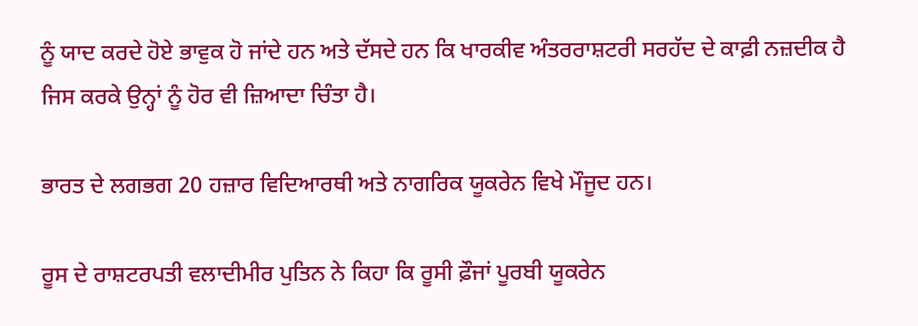ਨੂੰ ਯਾਦ ਕਰਦੇ ਹੋਏ ਭਾਵੁਕ ਹੋ ਜਾਂਦੇ ਹਨ ਅਤੇ ਦੱਸਦੇ ਹਨ ਕਿ ਖਾਰਕੀਵ ਅੰਤਰਰਾਸ਼ਟਰੀ ਸਰਹੱਦ ਦੇ ਕਾਫ਼ੀ ਨਜ਼ਦੀਕ ਹੈ ਜਿਸ ਕਰਕੇ ਉਨ੍ਹਾਂ ਨੂੰ ਹੋਰ ਵੀ ਜ਼ਿਆਦਾ ਚਿੰਤਾ ਹੈ।

ਭਾਰਤ ਦੇ ਲਗਭਗ 20 ਹਜ਼ਾਰ ਵਿਦਿਆਰਥੀ ਅਤੇ ਨਾਗਰਿਕ ਯੂਕਰੇਨ ਵਿਖੇ ਮੌਜੂਦ ਹਨ।

ਰੂਸ ਦੇ ਰਾਸ਼ਟਰਪਤੀ ਵਲਾਦੀਮੀਰ ਪੁਤਿਨ ਨੇ ਕਿਹਾ ਕਿ ਰੂਸੀ ਫ਼ੌਜਾਂ ਪੂਰਬੀ ਯੂਕਰੇਨ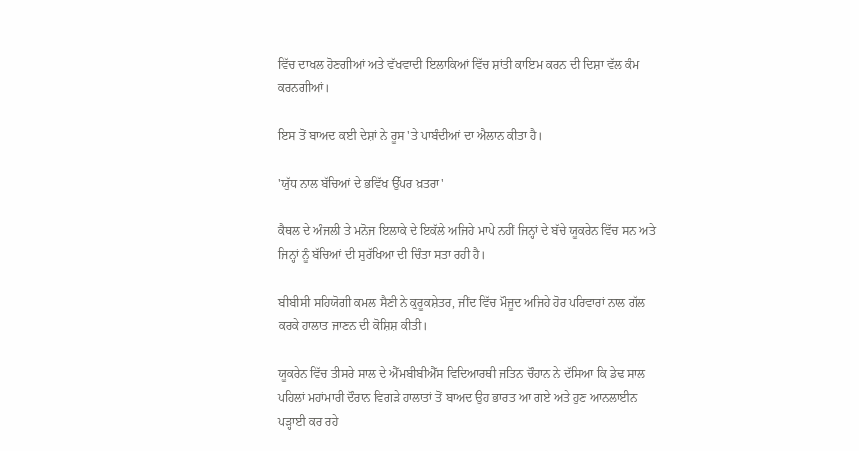ਵਿੱਚ ਦਾਖਲ ਹੋਣਗੀਆਂ ਅਤੇ ਵੱਖਵਾਦੀ ਇਲਾਕਿਆਂ ਵਿੱਚ ਸ਼ਾਂਤੀ ਕਾਇਮ ਕਰਨ ਦੀ ਦਿਸ਼ਾ ਵੱਲ ਕੰਮ ਕਰਨਗੀਆਂ।

ਇਸ ਤੋਂ ਬਾਅਦ ਕਈ ਦੇਸ਼ਾਂ ਨੇ ਰੂਸ 'ਤੇ ਪਾਬੰਦੀਆਂ ਦਾ ਐਲਾਨ ਕੀਤਾ ਹੈ।

'ਯੁੱਧ ਨਾਲ ਬੱਚਿਆਂ ਦੇ ਭਵਿੱਖ ਉੱਪਰ ਖ਼ਤਰਾ'

ਕੈਥਲ ਦੇ ਅੰਜਲੀ ਤੇ ਮਨੋਜ ਇਲਾਕੇ ਦੇ ਇਕੱਲੇ ਅਜਿਹੇ ਮਾਪੇ ਨਹੀਂ ਜਿਨ੍ਹਾਂ ਦੇ ਬੱਚੇ ਯੂਕਰੇਨ ਵਿੱਚ ਸਨ ਅਤੇ ਜਿਨ੍ਹਾਂ ਨੂੰ ਬੱਚਿਆਂ ਦੀ ਸੁਰੱਖਿਆ ਦੀ ਚਿੰਤਾ ਸਤਾ ਰਹੀ ਹੈ।

ਬੀਬੀਸੀ ਸਹਿਯੋਗੀ ਕਮਲ ਸੈਣੀ ਨੇ ਕੁਰੂਕਸ਼ੇਤਰ, ਜੀਂਦ ਵਿੱਚ ਮੌਜੂਦ ਅਜਿਹੇ ਹੋਰ ਪਰਿਵਾਰਾਂ ਨਾਲ ਗੱਲ ਕਰਕੇ ਹਾਲਾਤ ਜਾਣਨ ਦੀ ਕੋਸ਼ਿਸ਼ ਕੀਤੀ।

ਯੂਕਰੇਨ ਵਿੱਚ ਤੀਸਰੇ ਸਾਲ ਦੇ ਐੱਮਬੀਬੀਐੱਸ ਵਿਦਿਆਰਥੀ ਜਤਿਨ ਚੌਹਾਨ ਨੇ ਦੱਸਿਆ ਕਿ ਡੇਢ ਸਾਲ ਪਹਿਲਾਂ ਮਹਾਂਮਾਰੀ ਦੌਰਾਨ ਵਿਗੜੇ ਹਾਲਾਤਾਂ ਤੋਂ ਬਾਅਦ ਉਹ ਭਾਰਤ ਆ ਗਏ ਅਤੇ ਹੁਣ ਆਨਲਾਈਨ ਪੜ੍ਹਾਈ ਕਰ ਰਹੇ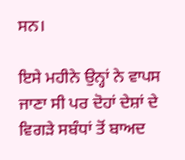ਸਨ।

ਇਸੇ ਮਹੀਨੇ ਉਨ੍ਹਾਂ ਨੇ ਵਾਪਸ ਜਾਣਾ ਸੀ ਪਰ ਦੋਹਾਂ ਦੇਸ਼ਾਂ ਦੇ ਵਿਗੜੇ ਸਬੰਧਾਂ ਤੋਂ ਬਾਅਦ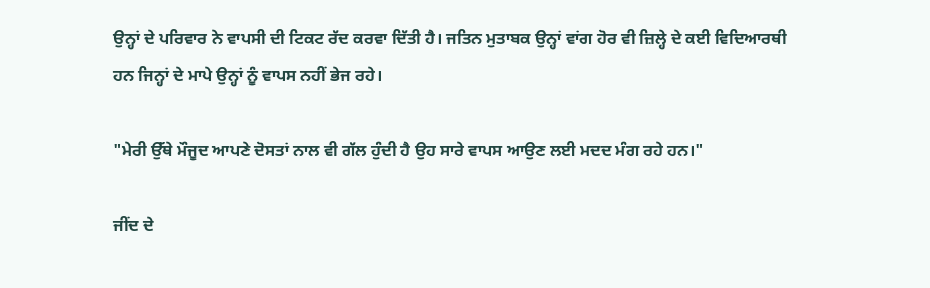ਉਨ੍ਹਾਂ ਦੇ ਪਰਿਵਾਰ ਨੇ ਵਾਪਸੀ ਦੀ ਟਿਕਟ ਰੱਦ ਕਰਵਾ ਦਿੱਤੀ ਹੈ। ਜਤਿਨ ਮੁਤਾਬਕ ਉਨ੍ਹਾਂ ਵਾਂਗ ਹੋਰ ਵੀ ਜ਼ਿਲ੍ਹੇ ਦੇ ਕਈ ਵਿਦਿਆਰਥੀ ਹਨ ਜਿਨ੍ਹਾਂ ਦੇ ਮਾਪੇ ਉਨ੍ਹਾਂ ਨੂੰ ਵਾਪਸ ਨਹੀਂ ਭੇਜ ਰਹੇ।

"ਮੇਰੀ ਉੱਥੇ ਮੌਜੂਦ ਆਪਣੇ ਦੋਸਤਾਂ ਨਾਲ ਵੀ ਗੱਲ ਹੁੰਦੀ ਹੈ ਉਹ ਸਾਰੇ ਵਾਪਸ ਆਉਣ ਲਈ ਮਦਦ ਮੰਗ ਰਹੇ ਹਨ।"

ਜੀਂਦ ਦੇ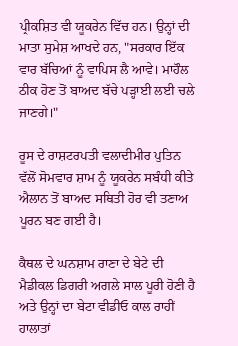ਪ੍ਰੀਕਸ਼ਿਤ ਵੀ ਯੂਕਰੇਨ ਵਿੱਚ ਹਨ। ਉਨ੍ਹਾਂ ਦੀ ਮਾਤਾ ਸੁਮੇਸ਼ ਆਖਦੇ ਹਨ, "ਸਰਕਾਰ ਇੱਕ ਵਾਰ ਬੱਚਿਆਂ ਨੂੰ ਵਾਪਿਸ ਲੈ ਆਵੇ। ਮਾਹੌਲ ਠੀਕ ਹੋਣ ਤੋਂ ਬਾਅਦ ਬੱਚੇ ਪੜ੍ਹਾਈ ਲਈ ਚਲੇ ਜਾਣਗੇ।"

ਰੂਸ ਦੇ ਰਾਸ਼ਟਰਪਤੀ ਵਲਾਦੀਮੀਰ ਪੁਤਿਨ ਵੱਲੋਂ ਸੋਮਵਾਰ ਸ਼ਾਮ ਨੂੰ ਯੂਕਰੇਨ ਸਬੰਧੀ ਕੀਤੇ ਐਲਾਨ ਤੋਂ ਬਾਅਦ ਸਥਿਤੀ ਹੋਰ ਵੀ ਤਣਾਅ ਪੂਰਨ ਬਣ ਗਈ ਹੈ।

ਕੈਥਲ ਦੇ ਘਨਸ਼ਾਮ ਰਾਣਾ ਦੇ ਬੇਟੇ ਦੀ ਮੈਡੀਕਲ ਡਿਗਰੀ ਅਗਲੇ ਸਾਲ ਪੂਰੀ ਹੋਣੀ ਹੈ ਅਤੇ ਉਨ੍ਹਾਂ ਦਾ ਬੇਟਾ ਵੀਡੀਓ ਕਾਲ ਰਾਹੀਂ ਹਾਲਾਤਾਂ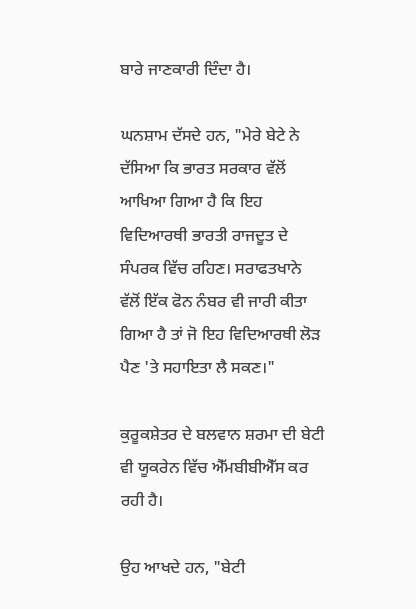ਬਾਰੇ ਜਾਣਕਾਰੀ ਦਿੰਦਾ ਹੈ।

ਘਨਸ਼ਾਮ ਦੱਸਦੇ ਹਨ, "ਮੇਰੇ ਬੇਟੇ ਨੇ ਦੱਸਿਆ ਕਿ ਭਾਰਤ ਸਰਕਾਰ ਵੱਲੋਂ ਆਖਿਆ ਗਿਆ ਹੈ ਕਿ ਇਹ ਵਿਦਿਆਰਥੀ ਭਾਰਤੀ ਰਾਜਦੂਤ ਦੇ ਸੰਪਰਕ ਵਿੱਚ ਰਹਿਣ। ਸਰਾਫਤਖਾਨੇ ਵੱਲੋਂ ਇੱਕ ਫੋਨ ਨੰਬਰ ਵੀ ਜਾਰੀ ਕੀਤਾ ਗਿਆ ਹੈ ਤਾਂ ਜੋ ਇਹ ਵਿਦਿਆਰਥੀ ਲੋੜ ਪੈਣ 'ਤੇ ਸਹਾਇਤਾ ਲੈ ਸਕਣ।"

ਕੁਰੂਕਸ਼ੇਤਰ ਦੇ ਬਲਵਾਨ ਸ਼ਰਮਾ ਦੀ ਬੇਟੀ ਵੀ ਯੂਕਰੇਨ ਵਿੱਚ ਐੱਮਬੀਬੀਐੱਸ ਕਰ ਰਹੀ ਹੈ।

ਉਹ ਆਖਦੇ ਹਨ, "ਬੇਟੀ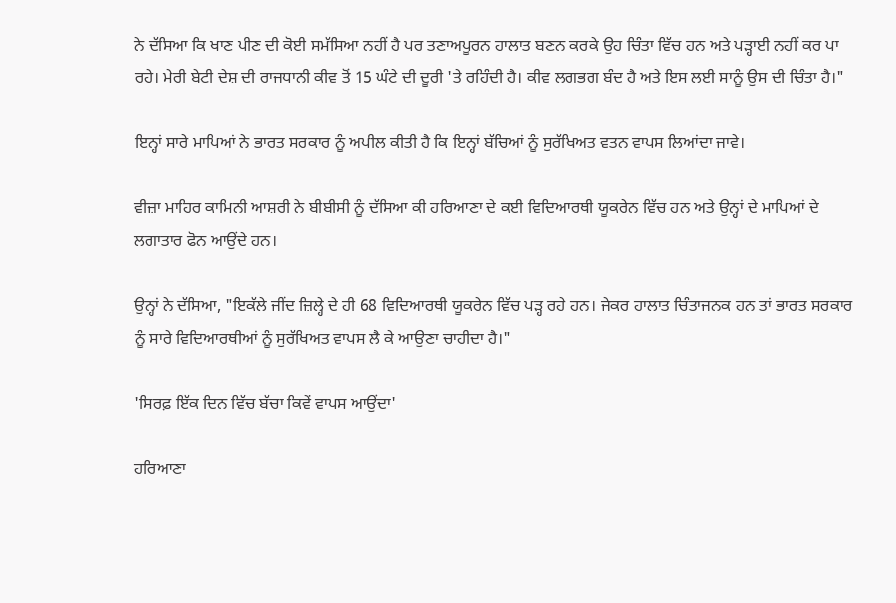ਨੇ ਦੱਸਿਆ ਕਿ ਖਾਣ ਪੀਣ ਦੀ ਕੋਈ ਸਮੱਸਿਆ ਨਹੀਂ ਹੈ ਪਰ ਤਣਾਅਪੂਰਨ ਹਾਲਾਤ ਬਣਨ ਕਰਕੇ ਉਹ ਚਿੰਤਾ ਵਿੱਚ ਹਨ ਅਤੇ ਪੜ੍ਹਾਈ ਨਹੀਂ ਕਰ ਪਾ ਰਹੇ। ਮੇਰੀ ਬੇਟੀ ਦੇਸ਼ ਦੀ ਰਾਜਧਾਨੀ ਕੀਵ ਤੋਂ 15 ਘੰਟੇ ਦੀ ਦੂਰੀ 'ਤੇ ਰਹਿੰਦੀ ਹੈ। ਕੀਵ ਲਗਭਗ ਬੰਦ ਹੈ ਅਤੇ ਇਸ ਲਈ ਸਾਨੂੰ ਉਸ ਦੀ ਚਿੰਤਾ ਹੈ।"

ਇਨ੍ਹਾਂ ਸਾਰੇ ਮਾਪਿਆਂ ਨੇ ਭਾਰਤ ਸਰਕਾਰ ਨੂੰ ਅਪੀਲ ਕੀਤੀ ਹੈ ਕਿ ਇਨ੍ਹਾਂ ਬੱਚਿਆਂ ਨੂੰ ਸੁਰੱਖਿਅਤ ਵਤਨ ਵਾਪਸ ਲਿਆਂਦਾ ਜਾਵੇ।

ਵੀਜ਼ਾ ਮਾਹਿਰ ਕਾਮਿਨੀ ਆਸ਼ਰੀ ਨੇ ਬੀਬੀਸੀ ਨੂੰ ਦੱਸਿਆ ਕੀ ਹਰਿਆਣਾ ਦੇ ਕਈ ਵਿਦਿਆਰਥੀ ਯੂਕਰੇਨ ਵਿੱਚ ਹਨ ਅਤੇ ਉਨ੍ਹਾਂ ਦੇ ਮਾਪਿਆਂ ਦੇ ਲਗਾਤਾਰ ਫੋਨ ਆਉਂਦੇ ਹਨ।

ਉਨ੍ਹਾਂ ਨੇ ਦੱਸਿਆ, "ਇਕੱਲੇ ਜੀਂਦ ਜ਼ਿਲ੍ਹੇ ਦੇ ਹੀ 68 ਵਿਦਿਆਰਥੀ ਯੂਕਰੇਨ ਵਿੱਚ ਪੜ੍ਹ ਰਹੇ ਹਨ। ਜੇਕਰ ਹਾਲਾਤ ਚਿੰਤਾਜਨਕ ਹਨ ਤਾਂ ਭਾਰਤ ਸਰਕਾਰ ਨੂੰ ਸਾਰੇ ਵਿਦਿਆਰਥੀਆਂ ਨੂੰ ਸੁਰੱਖਿਅਤ ਵਾਪਸ ਲੈ ਕੇ ਆਉਣਾ ਚਾਹੀਦਾ ਹੈ।"

'ਸਿਰਫ਼ ਇੱਕ ਦਿਨ ਵਿੱਚ ਬੱਚਾ ਕਿਵੇਂ ਵਾਪਸ ਆਉਂਦਾ'

ਹਰਿਆਣਾ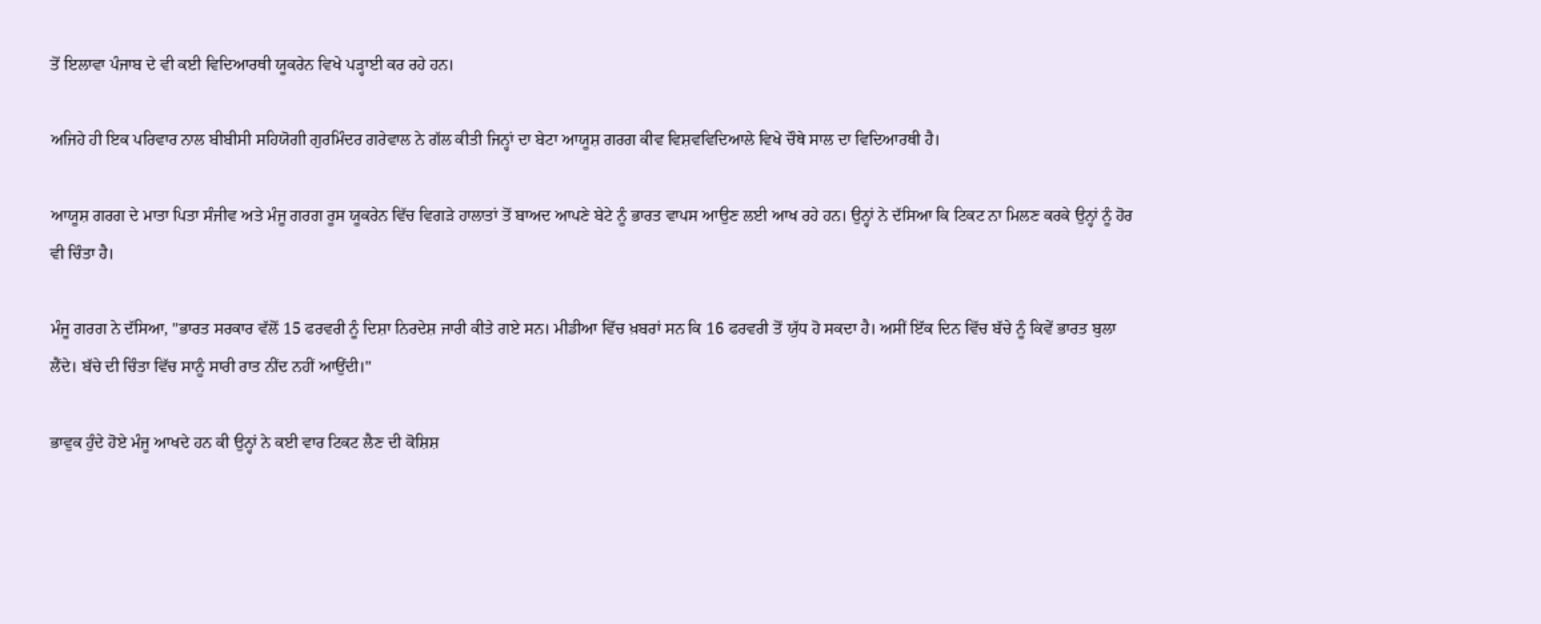ਤੋਂ ਇਲਾਵਾ ਪੰਜਾਬ ਦੇ ਵੀ ਕਈ ਵਿਦਿਆਰਥੀ ਯੂਕਰੇਨ ਵਿਖੇ ਪੜ੍ਹਾਈ ਕਰ ਰਹੇ ਹਨ।

ਅਜਿਹੇ ਹੀ ਇਕ ਪਰਿਵਾਰ ਨਾਲ ਬੀਬੀਸੀ ਸਹਿਯੋਗੀ ਗੁਰਮਿੰਦਰ ਗਰੇਵਾਲ ਨੇ ਗੱਲ ਕੀਤੀ ਜਿਨ੍ਹਾਂ ਦਾ ਬੇਟਾ ਆਯੂਸ਼ ਗਰਗ ਕੀਵ ਵਿਸ਼ਵਵਿਦਿਆਲੇ ਵਿਖੇ ਚੌਥੇ ਸਾਲ ਦਾ ਵਿਦਿਆਰਥੀ ਹੈ।

ਆਯੂਸ਼ ਗਰਗ ਦੇ ਮਾਤਾ ਪਿਤਾ ਸੰਜੀਵ ਅਤੇ ਮੰਜੂ ਗਰਗ ਰੂਸ ਯੂਕਰੇਨ ਵਿੱਚ ਵਿਗੜੇ ਹਾਲਾਤਾਂ ਤੋਂ ਬਾਅਦ ਆਪਣੇ ਬੇਟੇ ਨੂੰ ਭਾਰਤ ਵਾਪਸ ਆਉਣ ਲਈ ਆਖ ਰਹੇ ਹਨ। ਉਨ੍ਹਾਂ ਨੇ ਦੱਸਿਆ ਕਿ ਟਿਕਟ ਨਾ ਮਿਲਣ ਕਰਕੇ ਉਨ੍ਹਾਂ ਨੂੰ ਹੋਰ ਵੀ ਚਿੰਤਾ ਹੈ।

ਮੰਜੂ ਗਰਗ ਨੇ ਦੱਸਿਆ, "ਭਾਰਤ ਸਰਕਾਰ ਵੱਲੋਂ 15 ਫਰਵਰੀ ਨੂੰ ਦਿਸ਼ਾ ਨਿਰਦੇਸ਼ ਜਾਰੀ ਕੀਤੇ ਗਏ ਸਨ। ਮੀਡੀਆ ਵਿੱਚ ਖ਼ਬਰਾਂ ਸਨ ਕਿ 16 ਫਰਵਰੀ ਤੋਂ ਯੁੱਧ ਹੋ ਸਕਦਾ ਹੈ। ਅਸੀਂ ਇੱਕ ਦਿਨ ਵਿੱਚ ਬੱਚੇ ਨੂੰ ਕਿਵੇਂ ਭਾਰਤ ਬੁਲਾ ਲੈਂਦੇ। ਬੱਚੇ ਦੀ ਚਿੰਤਾ ਵਿੱਚ ਸਾਨੂੰ ਸਾਰੀ ਰਾਤ ਨੀਂਦ ਨਹੀਂ ਆਉਂਦੀ।"

ਭਾਵੁਕ ਹੁੰਦੇ ਹੋਏ ਮੰਜੂ ਆਖਦੇ ਹਨ ਕੀ ਉਨ੍ਹਾਂ ਨੇ ਕਈ ਵਾਰ ਟਿਕਟ ਲੈਣ ਦੀ ਕੋਸ਼ਿਸ਼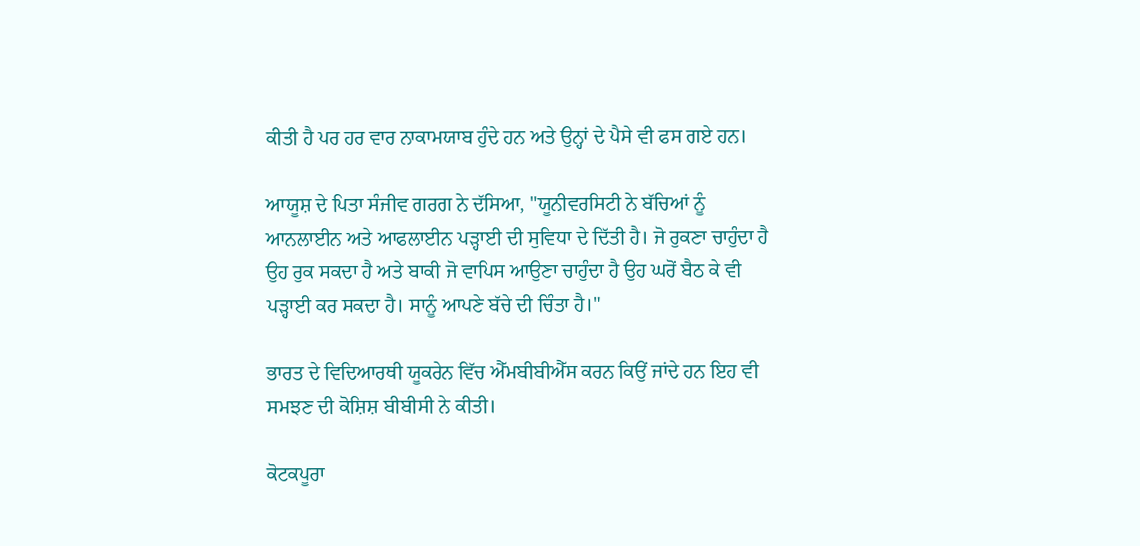ਕੀਤੀ ਹੈ ਪਰ ਹਰ ਵਾਰ ਨਾਕਾਮਯਾਬ ਹੁੰਦੇ ਹਨ ਅਤੇ ਉਨ੍ਹਾਂ ਦੇ ਪੈਸੇ ਵੀ ਫਸ ਗਏ ਹਨ।

ਆਯੂਸ਼ ਦੇ ਪਿਤਾ ਸੰਜੀਵ ਗਰਗ ਨੇ ਦੱਸਿਆ, "ਯੂਨੀਵਰਸਿਟੀ ਨੇ ਬੱਚਿਆਂ ਨੂੰ ਆਨਲਾਈਨ ਅਤੇ ਆਫਲਾਈਨ ਪੜ੍ਹਾਈ ਦੀ ਸੁਵਿਧਾ ਦੇ ਦਿੱਤੀ ਹੈ। ਜੋ ਰੁਕਣਾ ਚਾਹੁੰਦਾ ਹੈ ਉਹ ਰੁਕ ਸਕਦਾ ਹੈ ਅਤੇ ਬਾਕੀ ਜੋ ਵਾਪਿਸ ਆਉਣਾ ਚਾਹੁੰਦਾ ਹੈ ਉਹ ਘਰੋਂ ਬੈਠ ਕੇ ਵੀ ਪੜ੍ਹਾਈ ਕਰ ਸਕਦਾ ਹੈ। ਸਾਨੂੰ ਆਪਣੇ ਬੱਚੇ ਦੀ ਚਿੰਤਾ ਹੈ।"

ਭਾਰਤ ਦੇ ਵਿਦਿਆਰਥੀ ਯੂਕਰੇਨ ਵਿੱਚ ਐੱਮਬੀਬੀਐੱਸ ਕਰਨ ਕਿਉਂ ਜਾਂਦੇ ਹਨ ਇਹ ਵੀ ਸਮਝਣ ਦੀ ਕੋਸ਼ਿਸ਼ ਬੀਬੀਸੀ ਨੇ ਕੀਤੀ।

ਕੋਟਕਪੂਰਾ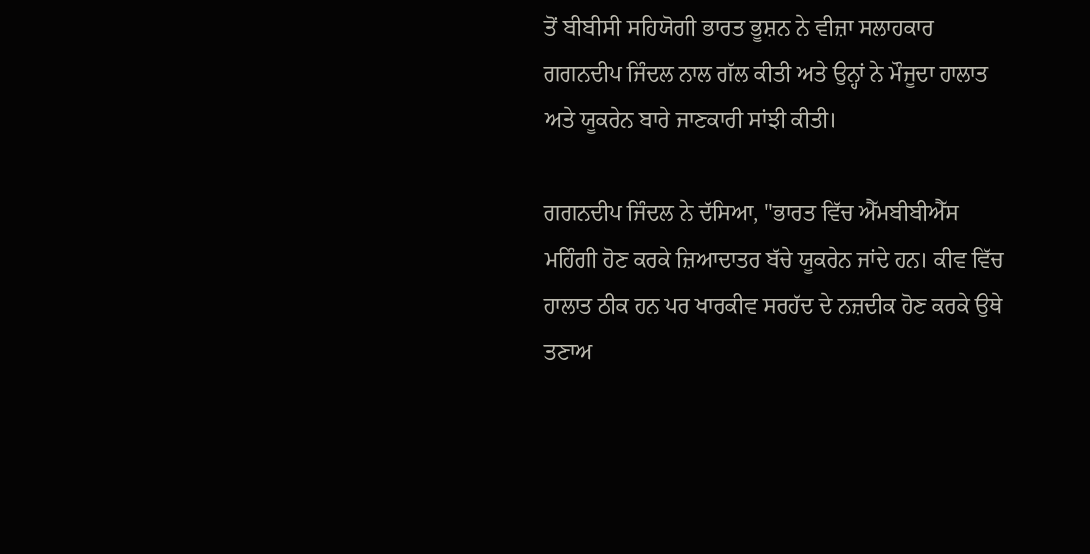ਤੋਂ ਬੀਬੀਸੀ ਸਹਿਯੋਗੀ ਭਾਰਤ ਭੂਸ਼ਨ ਨੇ ਵੀਜ਼ਾ ਸਲਾਹਕਾਰ ਗਗਨਦੀਪ ਜਿੰਦਲ ਨਾਲ ਗੱਲ ਕੀਤੀ ਅਤੇ ਉਨ੍ਹਾਂ ਨੇ ਮੌਜੂਦਾ ਹਾਲਾਤ ਅਤੇ ਯੂਕਰੇਨ ਬਾਰੇ ਜਾਣਕਾਰੀ ਸਾਂਝੀ ਕੀਤੀ।

ਗਗਨਦੀਪ ਜਿੰਦਲ ਨੇ ਦੱਸਿਆ, "ਭਾਰਤ ਵਿੱਚ ਐੱਮਬੀਬੀਐੱਸ ਮਹਿੰਗੀ ਹੋਣ ਕਰਕੇ ਜ਼ਿਆਦਾਤਰ ਬੱਚੇ ਯੂਕਰੇਨ ਜਾਂਦੇ ਹਨ। ਕੀਵ ਵਿੱਚ ਹਾਲਾਤ ਠੀਕ ਹਨ ਪਰ ਖਾਰਕੀਵ ਸਰਹੱਦ ਦੇ ਨਜ਼ਦੀਕ ਹੋਣ ਕਰਕੇ ਉਥੇ ਤਣਾਅ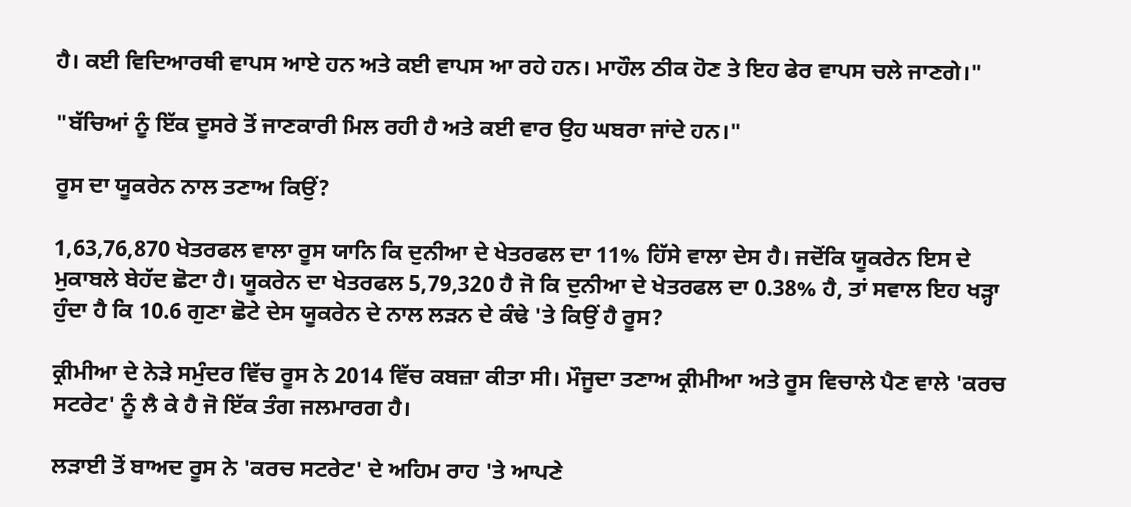ਹੈ। ਕਈ ਵਿਦਿਆਰਥੀ ਵਾਪਸ ਆਏ ਹਨ ਅਤੇ ਕਈ ਵਾਪਸ ਆ ਰਹੇ ਹਨ। ਮਾਹੌਲ ਠੀਕ ਹੋਣ ਤੇ ਇਹ ਫੇਰ ਵਾਪਸ ਚਲੇ ਜਾਣਗੇ।"

"ਬੱਚਿਆਂ ਨੂੰ ਇੱਕ ਦੂਸਰੇ ਤੋਂ ਜਾਣਕਾਰੀ ਮਿਲ ਰਹੀ ਹੈ ਅਤੇ ਕਈ ਵਾਰ ਉਹ ਘਬਰਾ ਜਾਂਦੇ ਹਨ।"

ਰੂਸ ਦਾ ਯੂਕਰੇਨ ਨਾਲ ਤਣਾਅ ਕਿਉਂ?

1,63,76,870 ਖੇਤਰਫਲ ਵਾਲਾ ਰੂਸ ਯਾਨਿ ਕਿ ਦੁਨੀਆ ਦੇ ਖੇਤਰਫਲ ਦਾ 11% ਹਿੱਸੇ ਵਾਲਾ ਦੇਸ ਹੈ। ਜਦੋਂਕਿ ਯੂਕਰੇਨ ਇਸ ਦੇ ਮੁਕਾਬਲੇ ਬੇਹੱਦ ਛੋਟਾ ਹੈ। ਯੂਕਰੇਨ ਦਾ ਖੇਤਰਫਲ 5,79,320 ਹੈ ਜੋ ਕਿ ਦੁਨੀਆ ਦੇ ਖੇਤਰਫਲ ਦਾ 0.38% ਹੈ, ਤਾਂ ਸਵਾਲ ਇਹ ਖੜ੍ਹਾ ਹੁੰਦਾ ਹੈ ਕਿ 10.6 ਗੁਣਾ ਛੋਟੇ ਦੇਸ ਯੂਕਰੇਨ ਦੇ ਨਾਲ ਲੜਨ ਦੇ ਕੰਢੇ 'ਤੇ ਕਿਉਂ ਹੈ ਰੂਸ?

ਕ੍ਰੀਮੀਆ ਦੇ ਨੇੜੇ ਸਮੁੰਦਰ ਵਿੱਚ ਰੂਸ ਨੇ 2014 ਵਿੱਚ ਕਬਜ਼ਾ ਕੀਤਾ ਸੀ। ਮੌਜੂਦਾ ਤਣਾਅ ਕ੍ਰੀਮੀਆ ਅਤੇ ਰੂਸ ਵਿਚਾਲੇ ਪੈਣ ਵਾਲੇ 'ਕਰਚ ਸਟਰੇਟ' ਨੂੰ ਲੈ ਕੇ ਹੈ ਜੋ ਇੱਕ ਤੰਗ ਜਲਮਾਰਗ ਹੈ।

ਲੜਾਈ ਤੋਂ ਬਾਅਦ ਰੂਸ ਨੇ 'ਕਰਚ ਸਟਰੇਟ' ਦੇ ਅਹਿਮ ਰਾਹ 'ਤੇ ਆਪਣੇ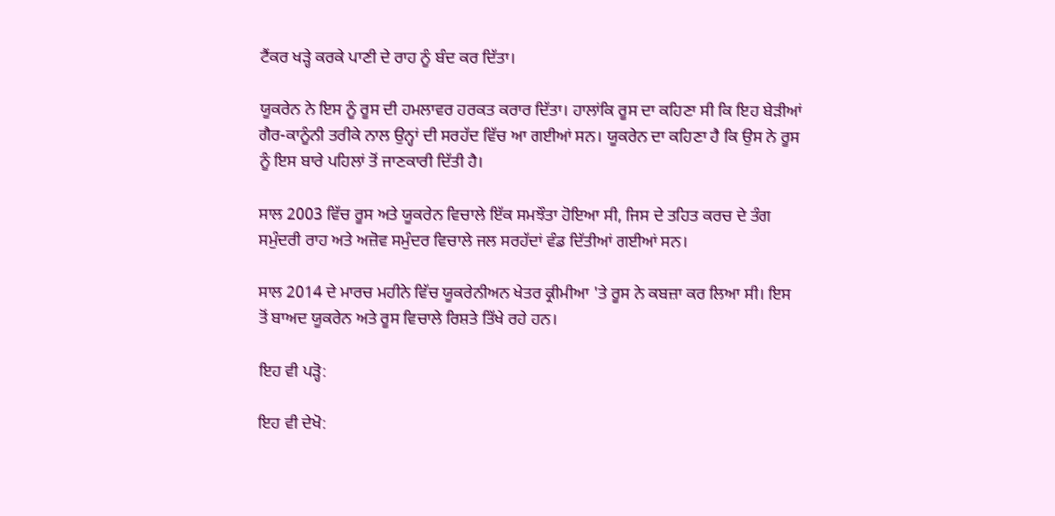ਟੈਂਕਰ ਖੜ੍ਹੇ ਕਰਕੇ ਪਾਣੀ ਦੇ ਰਾਹ ਨੂੰ ਬੰਦ ਕਰ ਦਿੱਤਾ।

ਯੂਕਰੇਨ ਨੇ ਇਸ ਨੂੰ ਰੂਸ ਦੀ ਹਮਲਾਵਰ ਹਰਕਤ ਕਰਾਰ ਦਿੱਤਾ। ਹਾਲਾਂਕਿ ਰੂਸ ਦਾ ਕਹਿਣਾ ਸੀ ਕਿ ਇਹ ਬੇੜੀਆਂ ਗੈਰ-ਕਾਨੂੰਨੀ ਤਰੀਕੇ ਨਾਲ ਉਨ੍ਹਾਂ ਦੀ ਸਰਹੱਦ ਵਿੱਚ ਆ ਗਈਆਂ ਸਨ। ਯੂਕਰੇਨ ਦਾ ਕਹਿਣਾ ਹੈ ਕਿ ਉਸ ਨੇ ਰੂਸ ਨੂੰ ਇਸ ਬਾਰੇ ਪਹਿਲਾਂ ਤੋਂ ਜਾਣਕਾਰੀ ਦਿੱਤੀ ਹੈ।

ਸਾਲ 2003 ਵਿੱਚ ਰੂਸ ਅਤੇ ਯੂਕਰੇਨ ਵਿਚਾਲੇ ਇੱਕ ਸਮਝੌਤਾ ਹੋਇਆ ਸੀ, ਜਿਸ ਦੇ ਤਹਿਤ ਕਰਚ ਦੇ ਤੰਗ ਸਮੁੰਦਰੀ ਰਾਹ ਅਤੇ ਅਜ਼ੋਵ ਸਮੁੰਦਰ ਵਿਚਾਲੇ ਜਲ ਸਰਹੱਦਾਂ ਵੰਡ ਦਿੱਤੀਆਂ ਗਈਆਂ ਸਨ।

ਸਾਲ 2014 ਦੇ ਮਾਰਚ ਮਹੀਨੇ ਵਿੱਚ ਯੂਕਰੇਨੀਅਨ ਖੇਤਰ ਕ੍ਰੀਮੀਆ 'ਤੇ ਰੂਸ ਨੇ ਕਬਜ਼ਾ ਕਰ ਲਿਆ ਸੀ। ਇਸ ਤੋਂ ਬਾਅਦ ਯੂਕਰੇਨ ਅਤੇ ਰੂਸ ਵਿਚਾਲੇ ਰਿਸ਼ਤੇ ਤਿੱਖੇ ਰਹੇ ਹਨ।

ਇਹ ਵੀ ਪੜ੍ਹੋ:

ਇਹ ਵੀ ਦੇਖੋ: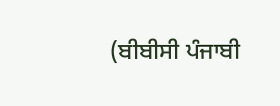(ਬੀਬੀਸੀ ਪੰਜਾਬੀ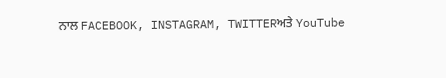ਨਾਲ FACEBOOK, INSTAGRAM, TWITTERਅਤੇ YouTube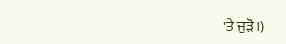'ਤੇ ਜੁੜੋ।)